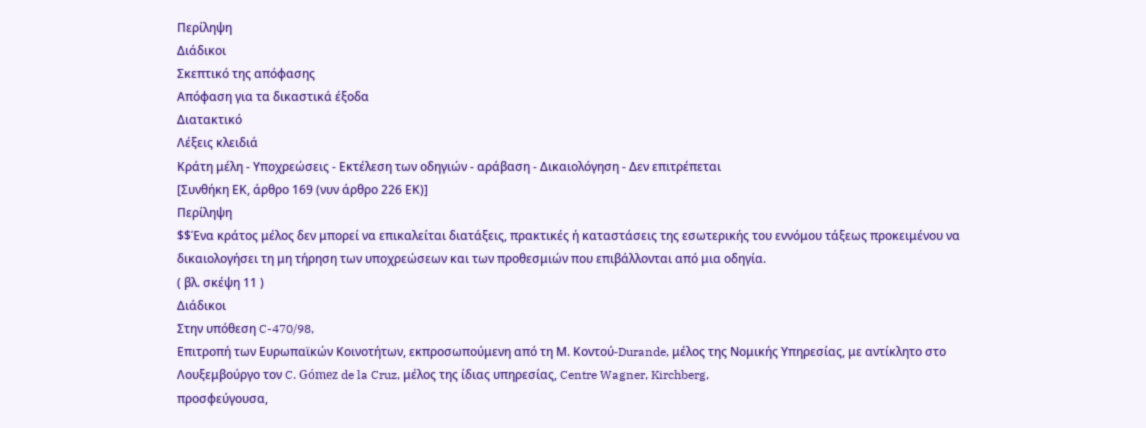Περίληψη
Διάδικοι
Σκεπτικό της απόφασης
Απόφαση για τα δικαστικά έξοδα
Διατακτικό
Λέξεις κλειδιά
Κράτη μέλη - Υποχρεώσεις - Εκτέλεση των οδηγιών - αράβαση - Δικαιολόγηση - Δεν επιτρέπεται
[Συνθήκη ΕΚ, άρθρο 169 (νυν άρθρο 226 ΕΚ)]
Περίληψη
$$Ένα κράτος μέλος δεν μπορεί να επικαλείται διατάξεις, πρακτικές ή καταστάσεις της εσωτερικής του εννόμου τάξεως προκειμένου να δικαιολογήσει τη μη τήρηση των υποχρεώσεων και των προθεσμιών που επιβάλλονται από μια οδηγία.
( βλ. σκέψη 11 )
Διάδικοι
Στην υπόθεση C-470/98,
Επιτροπή των Ευρωπαϊκών Κοινοτήτων, εκπροσωπούμενη από τη Μ. Κοντού-Durande, μέλος της Νομικής Υπηρεσίας, με αντίκλητο στο Λουξεμβούργο τον C. Gómez de la Cruz, μέλος της ίδιας υπηρεσίας, Centre Wagner, Kirchberg,
προσφεύγουσα,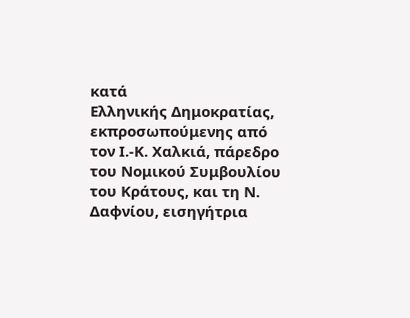κατά
Ελληνικής Δημοκρατίας, εκπροσωπούμενης από τον Ι.-Κ. Χαλκιά, πάρεδρο του Νομικού Συμβουλίου του Κράτους, και τη Ν. Δαφνίου, εισηγήτρια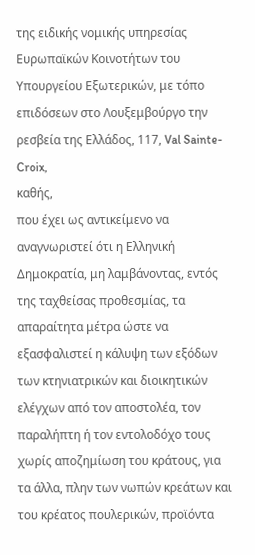της ειδικής νομικής υπηρεσίας Ευρωπαϊκών Κοινοτήτων του Υπουργείου Εξωτερικών, με τόπο επιδόσεων στο Λουξεμβούργο την ρεσβεία της Ελλάδος, 117, Val Sainte-Croix,
καθής,
που έχει ως αντικείμενο να αναγνωριστεί ότι η Ελληνική Δημοκρατία, μη λαμβάνοντας, εντός της ταχθείσας προθεσμίας, τα απαραίτητα μέτρα ώστε να εξασφαλιστεί η κάλυψη των εξόδων των κτηνιατρικών και διοικητικών ελέγχων από τον αποστολέα, τον παραλήπτη ή τον εντολοδόχο τους χωρίς αποζημίωση του κράτους, για τα άλλα, πλην των νωπών κρεάτων και του κρέατος πουλερικών, προϊόντα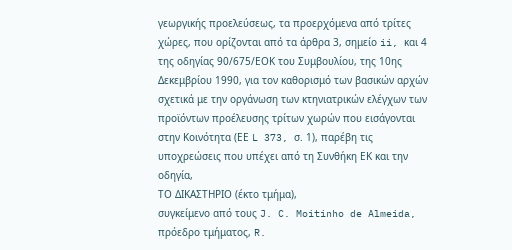γεωργικής προελεύσεως, τα προερχόμενα από τρίτες χώρες, που ορίζονται από τα άρθρα 3, σημείο ii, και 4 της οδηγίας 90/675/ΕΟΚ του Συμβουλίου, της 10ης Δεκεμβρίου 1990, για τον καθορισμό των βασικών αρχών σχετικά με την οργάνωση των κτηνιατρικών ελέγχων των προϊόντων προέλευσης τρίτων χωρών που εισάγονται στην Κοινότητα (ΕΕ L 373, σ. 1), παρέβη τις υποχρεώσεις που υπέχει από τη Συνθήκη ΕΚ και την οδηγία,
ΤΟ ΔΙΚΑΣΤΗΡΙΟ (έκτο τμήμα),
συγκείμενο από τους J. C. Moitinho de Almeida, πρόεδρο τμήματος, R.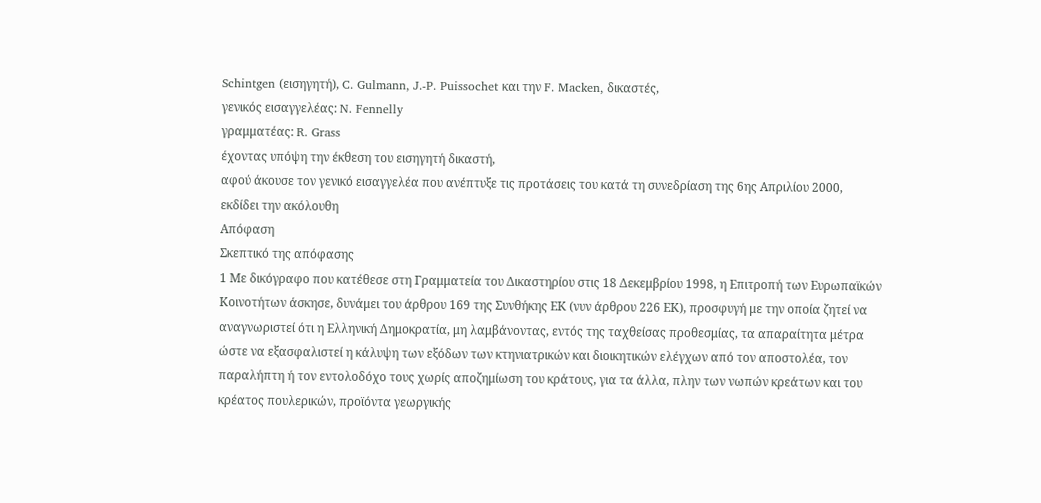Schintgen (εισηγητή), C. Gulmann, J.-P. Puissochet και την F. Macken, δικαστές,
γενικός εισαγγελέας: N. Fennelly
γραμματέας: R. Grass
έχοντας υπόψη την έκθεση του εισηγητή δικαστή,
αφού άκουσε τον γενικό εισαγγελέα που ανέπτυξε τις προτάσεις του κατά τη συνεδρίαση της 6ης Απριλίου 2000,
εκδίδει την ακόλουθη
Απόφαση
Σκεπτικό της απόφασης
1 Με δικόγραφο που κατέθεσε στη Γραμματεία του Δικαστηρίου στις 18 Δεκεμβρίου 1998, η Επιτροπή των Ευρωπαϊκών Κοινοτήτων άσκησε, δυνάμει του άρθρου 169 της Συνθήκης ΕΚ (νυν άρθρου 226 ΕΚ), προσφυγή με την οποία ζητεί να αναγνωριστεί ότι η Ελληνική Δημοκρατία, μη λαμβάνοντας, εντός της ταχθείσας προθεσμίας, τα απαραίτητα μέτρα ώστε να εξασφαλιστεί η κάλυψη των εξόδων των κτηνιατρικών και διοικητικών ελέγχων από τον αποστολέα, τον παραλήπτη ή τον εντολοδόχο τους χωρίς αποζημίωση του κράτους, για τα άλλα, πλην των νωπών κρεάτων και του κρέατος πουλερικών, προϊόντα γεωργικής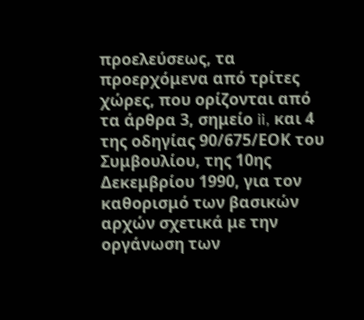προελεύσεως, τα προερχόμενα από τρίτες χώρες, που ορίζονται από τα άρθρα 3, σημείο ii, και 4 της οδηγίας 90/675/ΕΟΚ του Συμβουλίου, της 10ης Δεκεμβρίου 1990, για τον καθορισμό των βασικών αρχών σχετικά με την οργάνωση των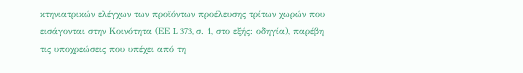κτηνιατρικών ελέγχων των προϊόντων προέλευσης τρίτων χωρών που εισάγονται στην Κοινότητα (ΕΕ L 373, σ. 1, στο εξής: οδηγία), παρέβη τις υποχρεώσεις που υπέχει από τη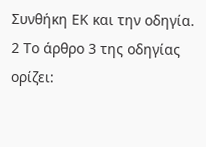Συνθήκη ΕΚ και την οδηγία.
2 Το άρθρο 3 της οδηγίας ορίζει: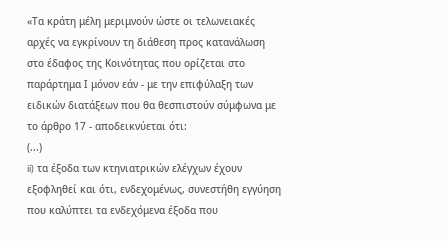«Τα κράτη μέλη μεριμνούν ώστε οι τελωνειακές αρχές να εγκρίνουν τη διάθεση προς κατανάλωση στο έδαφος της Κοινότητας που ορίζεται στο παράρτημα Ι μόνον εάν - με την επιφύλαξη των ειδικών διατάξεων που θα θεσπιστούν σύμφωνα με το άρθρο 17 - αποδεικνύεται ότι:
(...)
ii) τα έξοδα των κτηνιατρικών ελέγχων έχουν εξοφληθεί και ότι, ενδεχομένως, συνεστήθη εγγύηση που καλύπτει τα ενδεχόμενα έξοδα που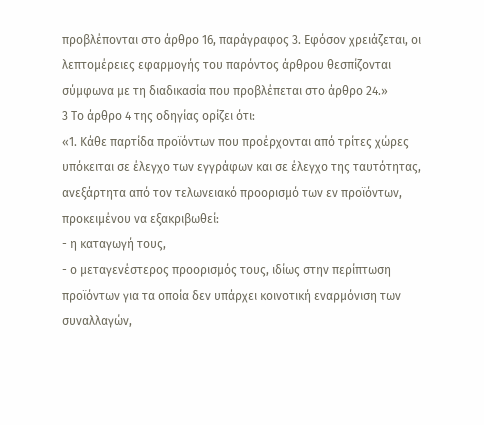προβλέπονται στο άρθρο 16, παράγραφος 3. Εφόσον χρειάζεται, οι λεπτομέρειες εφαρμογής του παρόντος άρθρου θεσπίζονται σύμφωνα με τη διαδικασία που προβλέπεται στο άρθρο 24.»
3 Το άρθρο 4 της οδηγίας ορίζει ότι:
«1. Κάθε παρτίδα προϊόντων που προέρχονται από τρίτες χώρες υπόκειται σε έλεγχο των εγγράφων και σε έλεγχο της ταυτότητας, ανεξάρτητα από τον τελωνειακό προορισμό των εν προϊόντων, προκειμένου να εξακριβωθεί:
- η καταγωγή τους,
- ο μεταγενέστερος προορισμός τους, ιδίως στην περίπτωση προϊόντων για τα οποία δεν υπάρχει κοινοτική εναρμόνιση των συναλλαγών,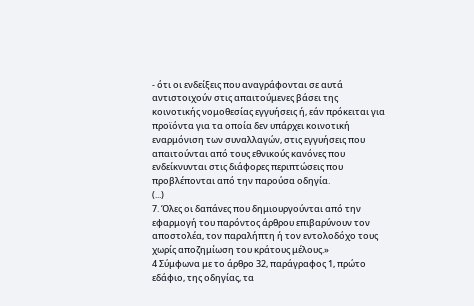- ότι οι ενδείξεις που αναγράφονται σε αυτά αντιστοιχούν στις απαιτούμενες βάσει της κοινοτικής νομοθεσίας εγγυήσεις ή, εάν πρόκειται για προϊόντα για τα οποία δεν υπάρχει κοινοτική εναρμόνιση των συναλλαγών, στις εγγυήσεις που απαιτούνται από τους εθνικούς κανόνες που ενδείκνυνται στις διάφορες περιπτώσεις που προβλέπονται από την παρούσα οδηγία.
(...)
7. Όλες οι δαπάνες που δημιουργούνται από την εφαρμογή του παρόντος άρθρου επιβαρύνουν τον αποστολέα, τον παραλήπτη ή τον εντολοδόχο τους χωρίς αποζημίωση του κράτους μέλους.»
4 Σύμφωνα με το άρθρο 32, παράγραφος 1, πρώτο εδάφιο, της οδηγίας, τα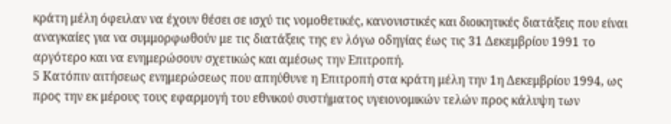κράτη μέλη όφειλαν να έχουν θέσει σε ισχύ τις νομοθετικές, κανονιστικές και διοικητικές διατάξεις που είναι αναγκαίες για να συμμορφωθούν με τις διατάξεις της εν λόγω οδηγίας έως τις 31 Δεκεμβρίου 1991 το αργότερο και να ενημερώσουν σχετικώς και αμέσως την Επιτροπή.
5 Κατόπιν αιτήσεως ενημερώσεως που απηύθυνε η Επιτροπή στα κράτη μέλη την 1η Δεκεμβρίου 1994, ως προς την εκ μέρους τους εφαρμογή του εθνικού συστήματος υγειονομικών τελών προς κάλυψη των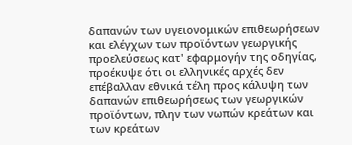δαπανών των υγειονομικών επιθεωρήσεων και ελέγχων των προϊόντων γεωργικής προελεύσεως κατ' εφαρμογήν της οδηγίας, προέκυψε ότι οι ελληνικές αρχές δεν επέβαλλαν εθνικά τέλη προς κάλυψη των δαπανών επιθεωρήσεως των γεωργικών προϊόντων, πλην των νωπών κρεάτων και των κρεάτων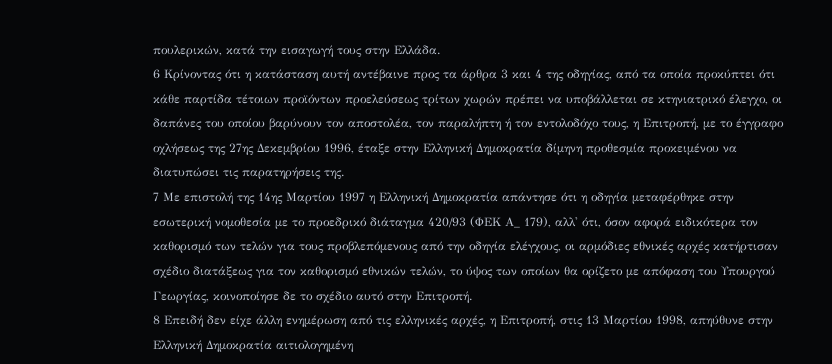πουλερικών, κατά την εισαγωγή τους στην Ελλάδα.
6 Κρίνοντας ότι η κατάσταση αυτή αντέβαινε προς τα άρθρα 3 και 4 της οδηγίας, από τα οποία προκύπτει ότι κάθε παρτίδα τέτοιων προϊόντων προελεύσεως τρίτων χωρών πρέπει να υποβάλλεται σε κτηνιατρικό έλεγχο, οι δαπάνες του οποίου βαρύνουν τον αποστολέα, τον παραλήπτη ή τον εντολοδόχο τους, η Επιτροπή, με το έγγραφο οχλήσεως της 27ης Δεκεμβρίου 1996, έταξε στην Ελληνική Δημοκρατία δίμηνη προθεσμία προκειμένου να διατυπώσει τις παρατηρήσεις της.
7 Με επιστολή της 14ης Μαρτίου 1997 η Ελληνική Δημοκρατία απάντησε ότι η οδηγία μεταφέρθηκε στην εσωτερική νομοθεσία με το προεδρικό διάταγμα 420/93 (ΦΕΚ Α_ 179), αλλ' ότι, όσον αφορά ειδικότερα τον καθορισμό των τελών για τους προβλεπόμενους από την οδηγία ελέγχους, οι αρμόδιες εθνικές αρχές κατήρτισαν σχέδιο διατάξεως για τον καθορισμό εθνικών τελών, το ύψος των οποίων θα ορίζετο με απόφαση του Υπουργού Γεωργίας, κοινοποίησε δε το σχέδιο αυτό στην Επιτροπή.
8 Επειδή δεν είχε άλλη ενημέρωση από τις ελληνικές αρχές, η Επιτροπή, στις 13 Μαρτίου 1998, απηύθυνε στην Ελληνική Δημοκρατία αιτιολογημένη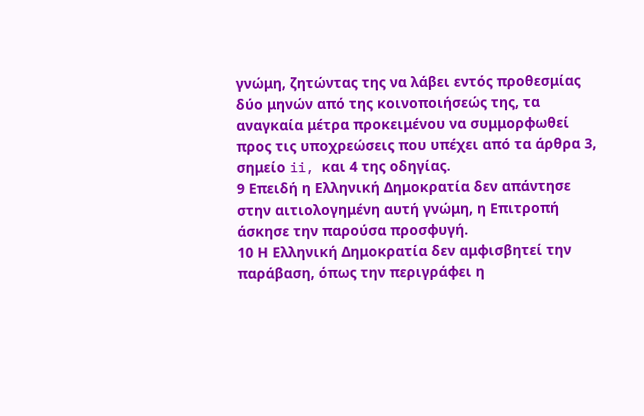γνώμη, ζητώντας της να λάβει εντός προθεσμίας δύο μηνών από της κοινοποιήσεώς της, τα αναγκαία μέτρα προκειμένου να συμμορφωθεί προς τις υποχρεώσεις που υπέχει από τα άρθρα 3, σημείο ii, και 4 της οδηγίας.
9 Επειδή η Ελληνική Δημοκρατία δεν απάντησε στην αιτιολογημένη αυτή γνώμη, η Επιτροπή άσκησε την παρούσα προσφυγή.
10 Η Ελληνική Δημοκρατία δεν αμφισβητεί την παράβαση, όπως την περιγράφει η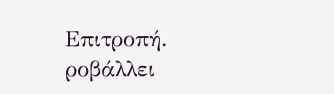Επιτροπή. ροβάλλει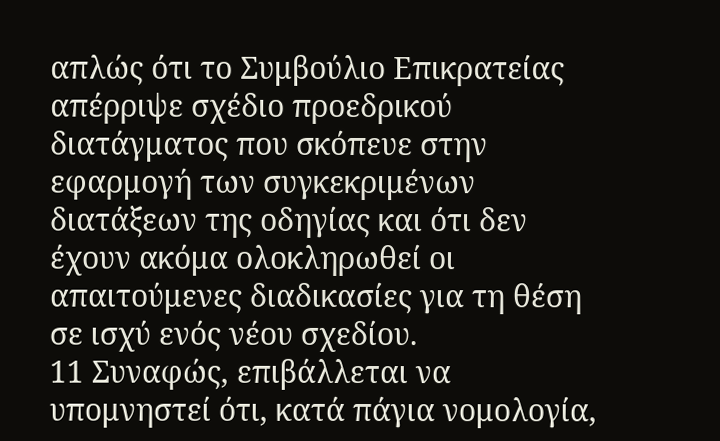απλώς ότι το Συμβούλιο Επικρατείας απέρριψε σχέδιο προεδρικού διατάγματος που σκόπευε στην εφαρμογή των συγκεκριμένων διατάξεων της οδηγίας και ότι δεν έχουν ακόμα ολοκληρωθεί οι απαιτούμενες διαδικασίες για τη θέση σε ισχύ ενός νέου σχεδίου.
11 Συναφώς, επιβάλλεται να υπομνηστεί ότι, κατά πάγια νομολογία,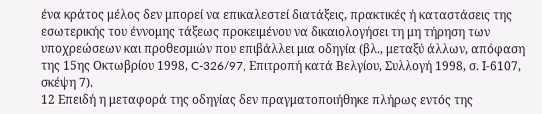ένα κράτος μέλος δεν μπορεί να επικαλεστεί διατάξεις, πρακτικές ή καταστάσεις της εσωτερικής του έννομης τάξεως προκειμένου να δικαιολογήσει τη μη τήρηση των υποχρεώσεων και προθεσμιών που επιβάλλει μια οδηγία (βλ., μεταξύ άλλων, απόφαση της 15ης Οκτωβρίου 1998, C-326/97, Επιτροπή κατά Βελγίου, Συλλογή 1998, σ. Ι-6107, σκέψη 7).
12 Επειδή η μεταφορά της οδηγίας δεν πραγματοποιήθηκε πλήρως εντός της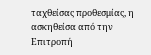ταχθείσας προθεσμίας, η ασκηθείσα από την Επιτροπή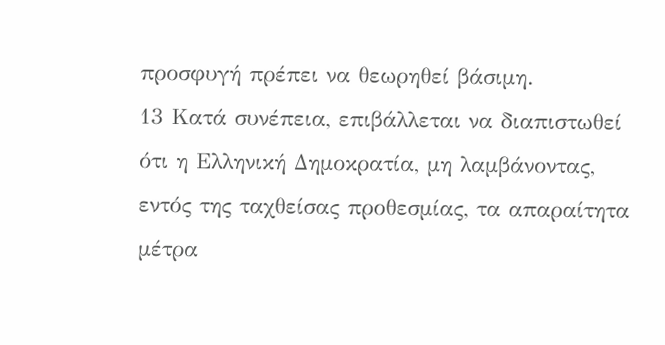προσφυγή πρέπει να θεωρηθεί βάσιμη.
13 Κατά συνέπεια, επιβάλλεται να διαπιστωθεί ότι η Ελληνική Δημοκρατία, μη λαμβάνοντας, εντός της ταχθείσας προθεσμίας, τα απαραίτητα μέτρα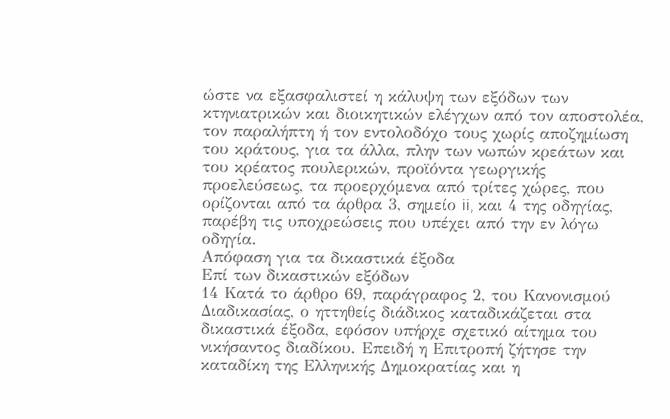ώστε να εξασφαλιστεί η κάλυψη των εξόδων των κτηνιατρικών και διοικητικών ελέγχων από τον αποστολέα, τον παραλήπτη ή τον εντολοδόχο τους χωρίς αποζημίωση του κράτους, για τα άλλα, πλην των νωπών κρεάτων και του κρέατος πουλερικών, προϊόντα γεωργικής προελεύσεως, τα προερχόμενα από τρίτες χώρες, που ορίζονται από τα άρθρα 3, σημείο ii, και 4 της οδηγίας, παρέβη τις υποχρεώσεις που υπέχει από την εν λόγω οδηγία.
Απόφαση για τα δικαστικά έξοδα
Επί των δικαστικών εξόδων
14 Κατά το άρθρο 69, παράγραφος 2, του Κανονισμού Διαδικασίας, ο ηττηθείς διάδικος καταδικάζεται στα δικαστικά έξοδα, εφόσον υπήρχε σχετικό αίτημα του νικήσαντος διαδίκου. Επειδή η Επιτροπή ζήτησε την καταδίκη της Ελληνικής Δημοκρατίας και η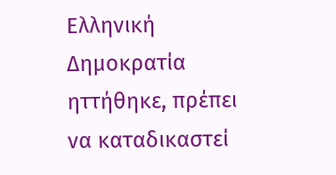Ελληνική Δημοκρατία ηττήθηκε, πρέπει να καταδικαστεί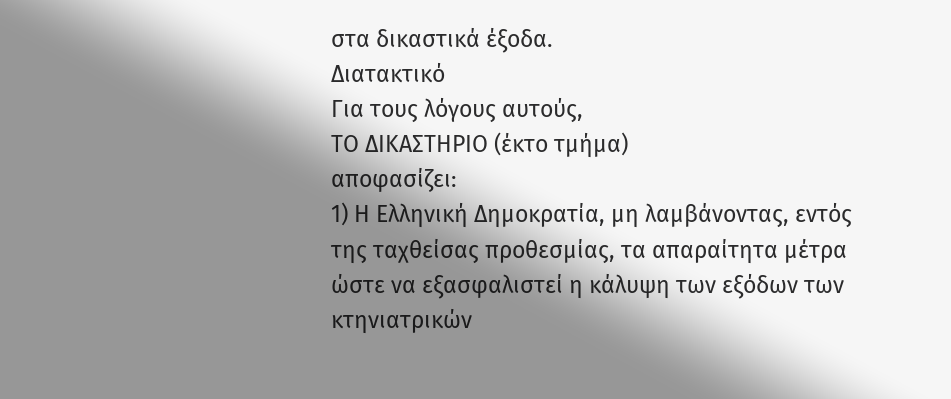στα δικαστικά έξοδα.
Διατακτικό
Για τους λόγους αυτούς,
ΤΟ ΔΙΚΑΣΤΗΡΙΟ (έκτο τμήμα)
αποφασίζει:
1) Η Ελληνική Δημοκρατία, μη λαμβάνοντας, εντός της ταχθείσας προθεσμίας, τα απαραίτητα μέτρα ώστε να εξασφαλιστεί η κάλυψη των εξόδων των κτηνιατρικών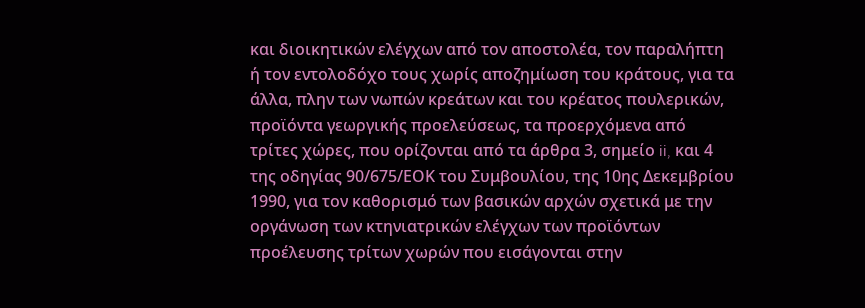και διοικητικών ελέγχων από τον αποστολέα, τον παραλήπτη ή τον εντολοδόχο τους χωρίς αποζημίωση του κράτους, για τα άλλα, πλην των νωπών κρεάτων και του κρέατος πουλερικών, προϊόντα γεωργικής προελεύσεως, τα προερχόμενα από τρίτες χώρες, που ορίζονται από τα άρθρα 3, σημείο ii, και 4 της οδηγίας 90/675/ΕΟΚ του Συμβουλίου, της 10ης Δεκεμβρίου 1990, για τον καθορισμό των βασικών αρχών σχετικά με την οργάνωση των κτηνιατρικών ελέγχων των προϊόντων προέλευσης τρίτων χωρών που εισάγονται στην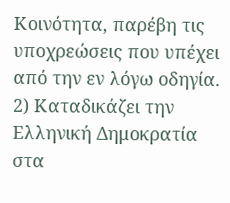Κοινότητα, παρέβη τις υποχρεώσεις που υπέχει από την εν λόγω οδηγία.
2) Καταδικάζει την Ελληνική Δημοκρατία στα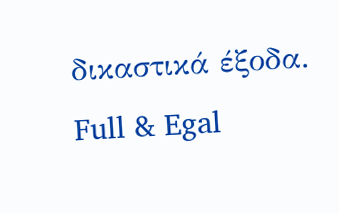δικαστικά έξοδα.
Full & Egal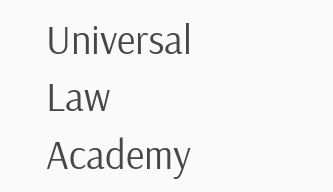Universal Law Academy